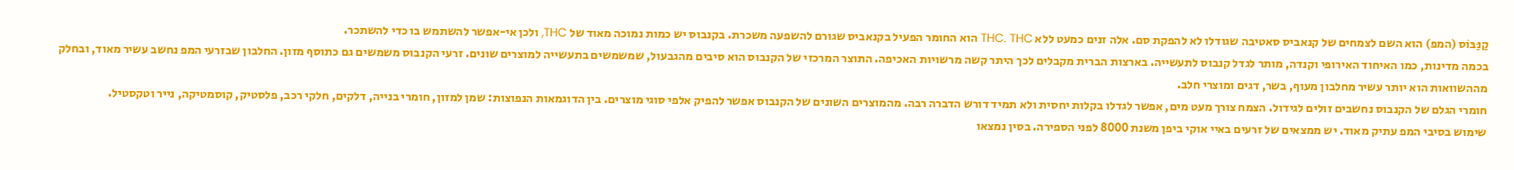קַנַּבּוֹס (המפ) הוא השם לצמחים של קנאביס סאטיבה שגודלו לא להפקת סם. אלה זנים כמעט ללא THC. THC הוא החומר הפעיל בקנאביס שגורם להשפעה משכרת. בקנבוס יש כמות נמוכה מאוד של THC, ולכן אי-אפשר להשתמש בו כדי להשתכר.
בכמה מדינות, כמו האיחוד האירופי וקנדה, מותר לגדל קנבוס לתעשייה. בארצות הברית מקבלים לכך היתר קשה מרשויות האכיפה. התוצר המרכזי של הקנבוס הוא סיבים מהגבעול, שמשמשים בתעשייה למוצרים שונים. זרעי הקנבוס משמשים גם כתוסף מזון. החלבון שבזרעי המפ נחשב עשיר מאוד, ובחלק מההשוואות הוא יותר עשיר מחלבון מעוף, בשר, דגים ומוצרי חלב.
חומרי הגלם של הקנבוס נחשבים זולים לגידול. הצמח צורך מעט מים, אפשר לגדלו בקלות יחסית ולא תמיד דורש הדברה רבה. מהמוצרים השונים של הקנבוס אפשר להפיק אלפי סוגי מוצרים. בין הדוגמאות הנפוצות: שמן למזון, חומרי בנייה, דלקים, חלקי רכב, פלסטיק, קוסמטיקה, נייר וטקסטיל.
שימוש בסיבי המפ עתיק מאוד. יש ממצאים של זרעים באיי אוקי ביפן משנת 8000 לפני הספירה. בסין נמצאו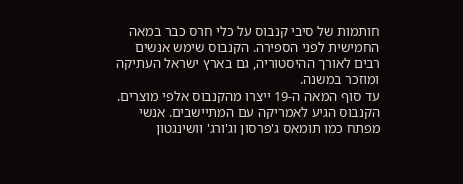חותמות של סיבי קנבוס על כלי חרס כבר במאה החמישית לפני הספירה. הקנבוס שימש אנשים רבים לאורך ההיסטוריה, גם בארץ ישראל העתיקה ומוזכר במשנה.
עד סוף המאה ה-19 ייצרו מהקנבוס אלפי מוצרים. הקנבוס הגיע לאמריקה עם המתיישבים. אנשי מפתח כמו תומאס ג'פרסון וג'ורג' וושינגטון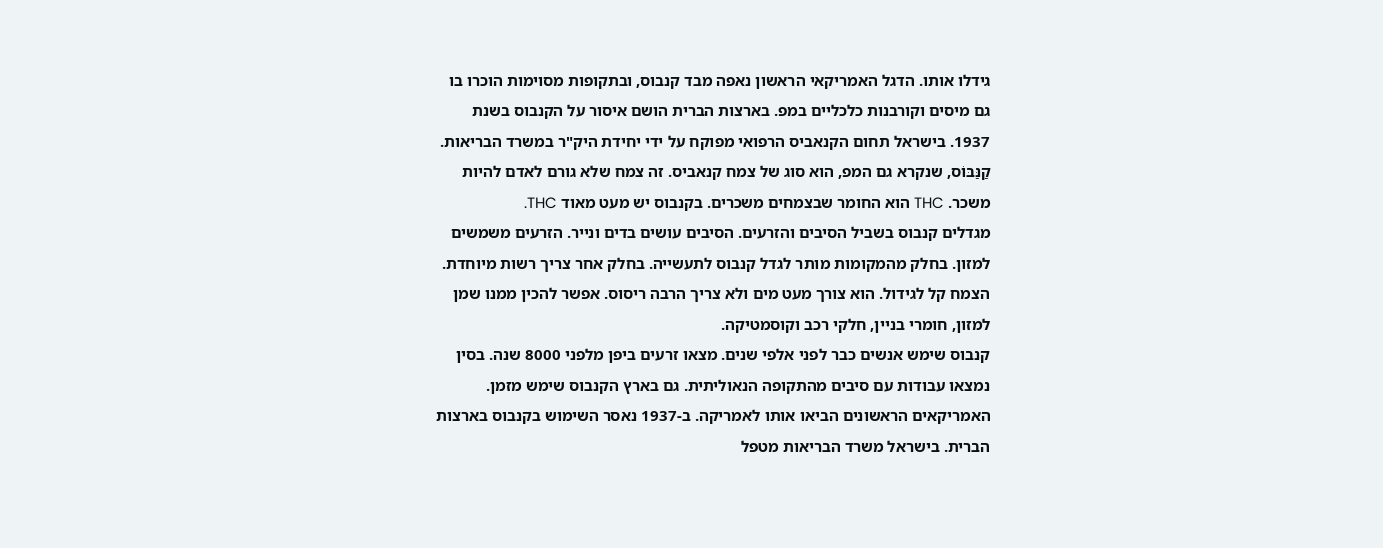גידלו אותו. הדגל האמריקאי הראשון נאפה מבד קנבוס, ובתקופות מסוימות הוכרו בו גם מיסים וקורבנות כלכליים במפ. בארצות הברית הושם איסור על הקנבוס בשנת 1937. בישראל תחום הקנאביס הרפואי מפוקח על ידי יחידת היק"ר במשרד הבריאות.
קַנַּבּוֹס, שנקרא גם המפ, הוא סוג של צמח קנאביס. זה צמח שלא גורם לאדם להיות משכר. THC הוא החומר שבצמחים משכרים. בקנבוס יש מעט מאוד THC.
מגדלים קנבוס בשביל הסיבים והזרעים. הסיבים עושים בדים ונייר. הזרעים משמשים למזון. בחלק מהמקומות מותר לגדל קנבוס לתעשייה. בחלק אחר צריך רשות מיוחדת.
הצמח קל לגידול. הוא צורך מעט מים ולא צריך הרבה ריסוס. אפשר להכין ממנו שמן למזון, חומרי בניין, חלקי רכב וקוסמטיקה.
קנבוס שימש אנשים כבר לפני אלפי שנים. מצאו זרעים ביפן מלפני 8000 שנה. בסין נמצאו עבודות עם סיבים מהתקופה הנאוליתית. גם בארץ הקנבוס שימש מזמן. האמריקאים הראשונים הביאו אותו לאמריקה. ב-1937 נאסר השימוש בקנבוס בארצות הברית. בישראל משרד הבריאות מטפל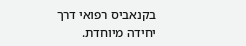בקנאביס רפואי דרך יחידה מיוחדת.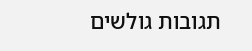תגובות גולשים